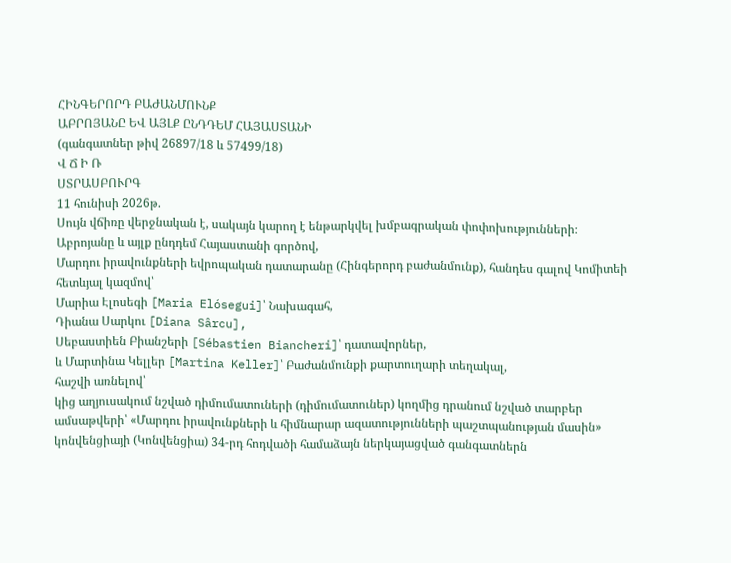ՀԻՆԳԵՐՈՐԴ ԲԱԺԱՆՄՈՒՆՔ
ԱԲՐՈՅԱՆԸ ԵՎ ԱՅԼՔ ԸՆԴԴԵՄ ՀԱՅԱՍՏԱՆԻ
(գանգատներ թիվ 26897/18 և 57499/18)
Վ Ճ Ի Ռ
ՍՏՐԱՍԲՈՒՐԳ
11 հունիսի 2026թ.
Սույն վճիռը վերջնական է, սակայն կարող է ենթարկվել խմբագրական փոփոխությունների։
Աբրոյանը և այլք ընդդեմ Հայաստանի գործով,
Մարդու իրավունքների եվրոպական դատարանը (Հինգերորդ բաժանմունք), հանդես գալով Կոմիտեի հետևյալ կազմով՝
Մարիա Էլոսեգի [Maria Elósegui]՝ Նախագահ,
Դիանա Սարկու [Diana Sârcu],
Սեբաստիեն Բիանշերի [Sébastien Biancheri]՝ դատավորներ,
և Մարտինա Կելլեր [Martina Keller]՝ Բաժանմունքի քարտուղարի տեղակալ,
հաշվի առնելով՝
կից աղյուսակում նշված դիմումատուների (դիմումատուներ) կողմից դրանում նշված տարբեր ամսաթվերի՝ «Մարդու իրավունքների և հիմնարար ազատությունների պաշտպանության մասին» կոնվենցիայի (Կոնվենցիա) 34-րդ հոդվածի համաձայն ներկայացված գանգատներն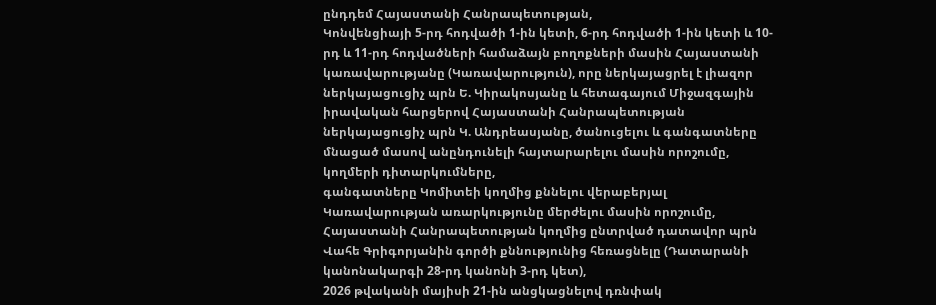ընդդեմ Հայաստանի Հանրապետության,
Կոնվենցիայի 5-րդ հոդվածի 1-ին կետի, 6-րդ հոդվածի 1-ին կետի և 10-րդ և 11-րդ հոդվածների համաձայն բողոքների մասին Հայաստանի կառավարությանը (Կառավարություն), որը ներկայացրել է լիազոր ներկայացուցիչ պրն Ե. Կիրակոսյանը և հետագայում Միջազգային իրավական հարցերով Հայաստանի Հանրապետության ներկայացուցիչ պրն Կ. Անդրեասյանը, ծանուցելու և գանգատները մնացած մասով անընդունելի հայտարարելու մասին որոշումը,
կողմերի դիտարկումները,
գանգատները Կոմիտեի կողմից քննելու վերաբերյալ Կառավարության առարկությունը մերժելու մասին որոշումը,
Հայաստանի Հանրապետության կողմից ընտրված դատավոր պրն Վահե Գրիգորյանին գործի քննությունից հեռացնելը (Դատարանի կանոնակարգի 28-րդ կանոնի 3-րդ կետ),
2026 թվականի մայիսի 21-ին անցկացնելով դռնփակ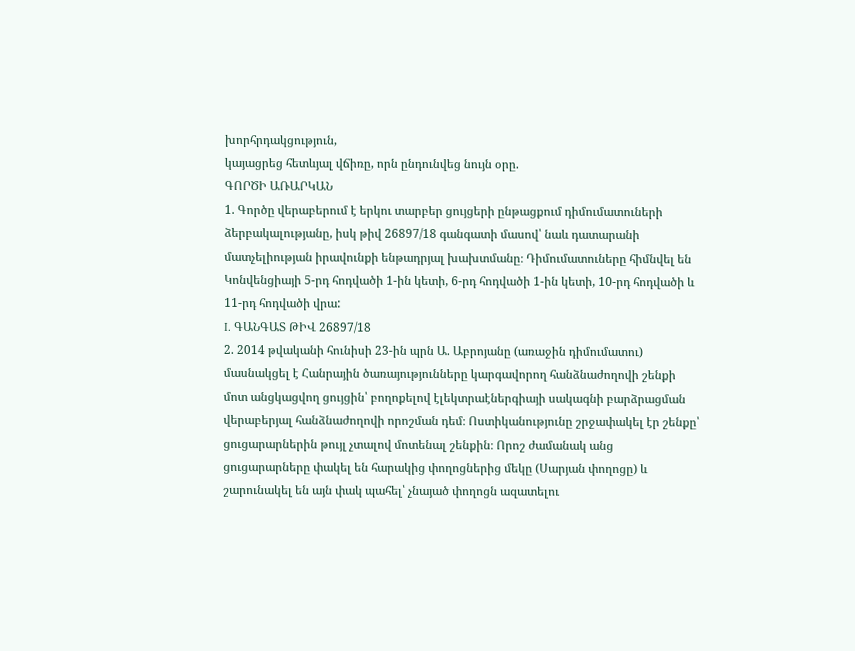խորհրդակցություն,
կայացրեց հետևյալ վճիռը, որն ընդունվեց նույն օրը.
ԳՈՐԾԻ ԱՌԱՐԿԱՆ
1. Գործը վերաբերում է երկու տարբեր ցույցերի ընթացքում դիմումատուների ձերբակալությանը, իսկ թիվ 26897/18 գանգատի մասով՝ նաև դատարանի մատչելիության իրավունքի ենթադրյալ խախտմանը։ Դիմումատուները հիմնվել են Կոնվենցիայի 5-րդ հոդվածի 1-ին կետի, 6-րդ հոդվածի 1-ին կետի, 10-րդ հոդվածի և 11-րդ հոդվածի վրա:
I. ԳԱՆԳԱՏ ԹԻՎ 26897/18
2. 2014 թվականի հունիսի 23-ին պրն Ա. Աբրոյանը (առաջին դիմումատու) մասնակցել է Հանրային ծառայությունները կարգավորող հանձնաժողովի շենքի մոտ անցկացվող ցույցին՝ բողոքելով էլեկտրաէներգիայի սակագնի բարձրացման վերաբերյալ հանձնաժողովի որոշման դեմ։ Ոստիկանությունը շրջափակել էր շենքը՝ ցուցարարներին թույլ չտալով մոտենալ շենքին։ Որոշ ժամանակ անց ցուցարարները փակել են հարակից փողոցներից մեկը (Սարյան փողոցը) և շարունակել են այն փակ պահել՝ չնայած փողոցն ազատելու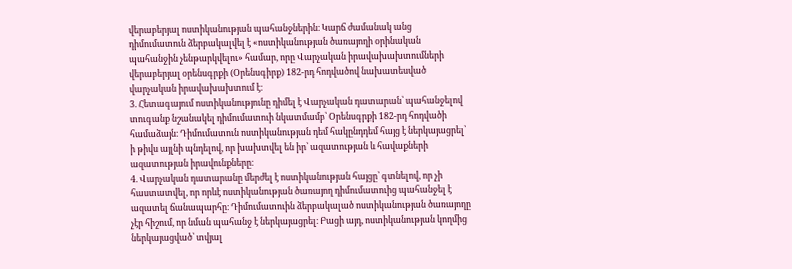վերաբերյալ ոստիկանության պահանջներին։ Կարճ ժամանակ անց դիմումատուն ձերբակալվել է «ոստիկանության ծառայողի օրինական պահանջին չենթարկվելու» համար, որը Վարչական իրավախախտումների վերաբերյալ օրենսգրքի (Օրենսգիրք) 182-րդ հոդվածով նախատեսված վարչական իրավախախտում է։
3. Հետագայում ոստիկանությունը դիմել է Վարչական դատարան՝ պահանջելով տուգանք նշանակել դիմումատուի նկատմամբ՝ Օրենսգրքի 182-րդ հոդվածի համաձայն։ Դիմումատուն ոստիկանության դեմ հակընդդեմ հայց է ներկայացրել՝ ի թիվս այլնի պնդելով, որ խախտվել են իր՝ ազատության և հավաքների ազատության իրավունքները։
4. Վարչական դատարանը մերժել է ոստիկանության հայցը՝ գտնելով, որ չի հաստատվել, որ որևէ ոստիկանության ծառայող դիմումատուից պահանջել է ազատել ճանապարհը։ Դիմումատուին ձերբակալած ոստիկանության ծառայողը չէր հիշում, որ նման պահանջ է ներկայացրել։ Բացի այդ, ոստիկանության կողմից ներկայացված՝ տվյալ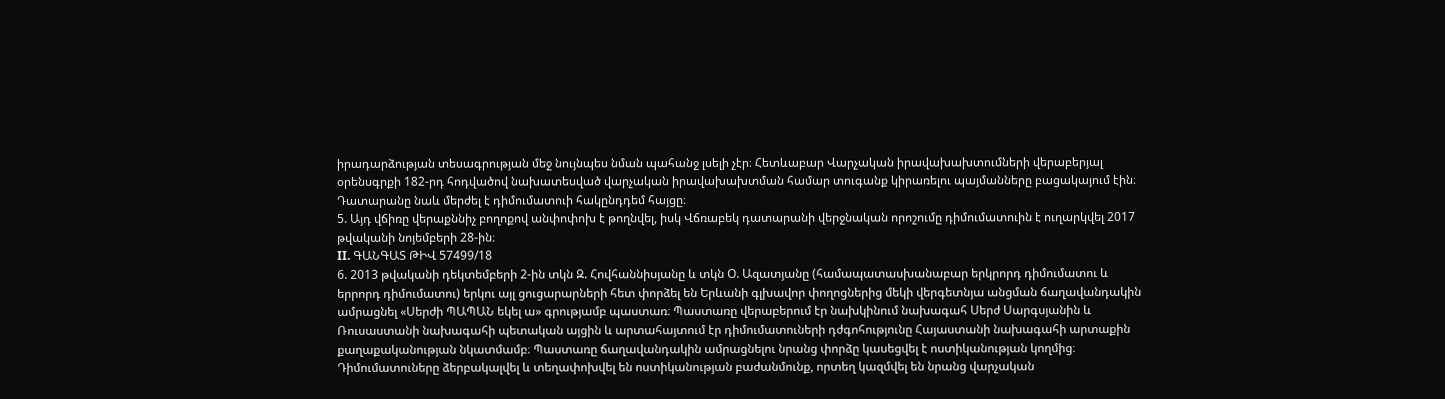իրադարձության տեսագրության մեջ նույնպես նման պահանջ լսելի չէր։ Հետևաբար Վարչական իրավախախտումների վերաբերյալ օրենսգրքի 182-րդ հոդվածով նախատեսված վարչական իրավախախտման համար տուգանք կիրառելու պայմանները բացակայում էին։ Դատարանը նաև մերժել է դիմումատուի հակընդդեմ հայցը։
5. Այդ վճիռը վերաքննիչ բողոքով անփոփոխ է թողնվել, իսկ Վճռաբեկ դատարանի վերջնական որոշումը դիմումատուին է ուղարկվել 2017 թվականի նոյեմբերի 28-ին։
II. ԳԱՆԳԱՏ ԹԻՎ 57499/18
6. 2013 թվականի դեկտեմբերի 2-ին տկն Զ. Հովհաննիսյանը և տկն Օ. Ազատյանը (համապատասխանաբար երկրորդ դիմումատու և երրորդ դիմումատու) երկու այլ ցուցարարների հետ փորձել են Երևանի գլխավոր փողոցներից մեկի վերգետնյա անցման ճաղավանդակին ամրացնել «Սերժի ՊԱՊԱՆ եկել ա» գրությամբ պաստառ։ Պաստառը վերաբերում էր նախկինում նախագահ Սերժ Սարգսյանին և Ռուսաստանի նախագահի պետական այցին և արտահայտում էր դիմումատուների դժգոհությունը Հայաստանի նախագահի արտաքին քաղաքականության նկատմամբ։ Պաստառը ճաղավանդակին ամրացնելու նրանց փորձը կասեցվել է ոստիկանության կողմից։ Դիմումատուները ձերբակալվել և տեղափոխվել են ոստիկանության բաժանմունք, որտեղ կազմվել են նրանց վարչական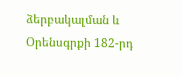ձերբակալման և Օրենսգրքի 182-րդ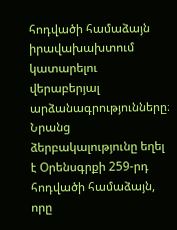հոդվածի համաձայն իրավախախտում կատարելու վերաբերյալ արձանագրությունները։ Նրանց ձերբակալությունը եղել է Օրենսգրքի 259-րդ հոդվածի համաձայն, որը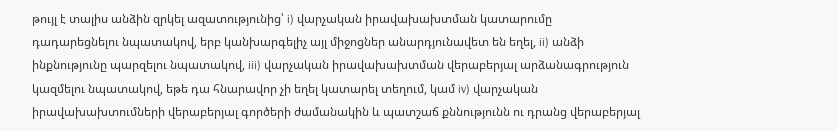թույլ է տալիս անձին զրկել ազատությունից՝ i) վարչական իրավախախտման կատարումը դադարեցնելու նպատակով, երբ կանխարգելիչ այլ միջոցներ անարդյունավետ են եղել, ii) անձի ինքնությունը պարզելու նպատակով, iii) վարչական իրավախախտման վերաբերյալ արձանագրություն կազմելու նպատակով, եթե դա հնարավոր չի եղել կատարել տեղում, կամ iv) վարչական իրավախախտումների վերաբերյալ գործերի ժամանակին և պատշաճ քննությունն ու դրանց վերաբերյալ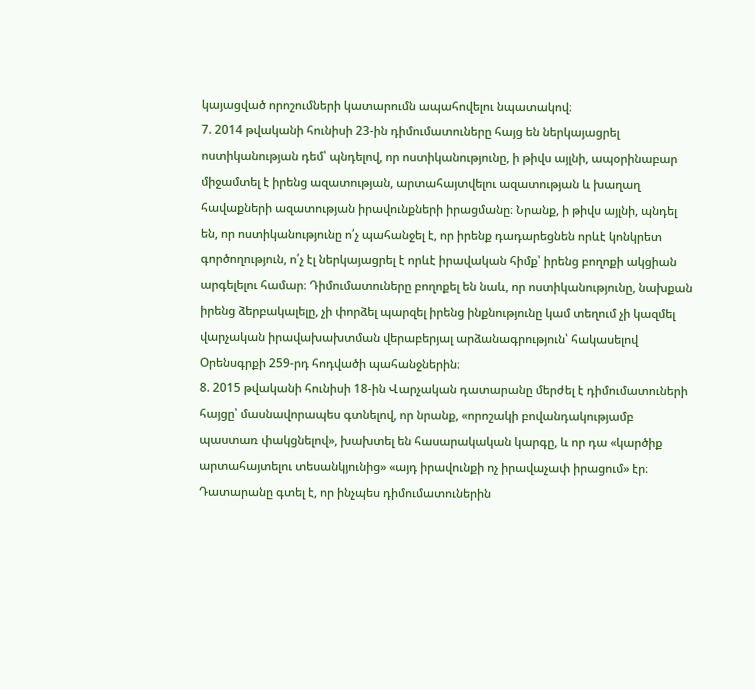կայացված որոշումների կատարումն ապահովելու նպատակով։
7. 2014 թվականի հունիսի 23-ին դիմումատուները հայց են ներկայացրել ոստիկանության դեմ՝ պնդելով, որ ոստիկանությունը, ի թիվս այլնի, ապօրինաբար միջամտել է իրենց ազատության, արտահայտվելու ազատության և խաղաղ հավաքների ազատության իրավունքների իրացմանը։ Նրանք, ի թիվս այլնի, պնդել են, որ ոստիկանությունը ո՛չ պահանջել է, որ իրենք դադարեցնեն որևէ կոնկրետ գործողություն, ո՛չ էլ ներկայացրել է որևէ իրավական հիմք՝ իրենց բողոքի ակցիան արգելելու համար։ Դիմումատուները բողոքել են նաև, որ ոստիկանությունը, նախքան իրենց ձերբակալելը, չի փորձել պարզել իրենց ինքնությունը կամ տեղում չի կազմել վարչական իրավախախտման վերաբերյալ արձանագրություն՝ հակասելով Օրենսգրքի 259-րդ հոդվածի պահանջներին։
8. 2015 թվականի հունիսի 18-ին Վարչական դատարանը մերժել է դիմումատուների հայցը՝ մասնավորապես գտնելով, որ նրանք, «որոշակի բովանդակությամբ պաստառ փակցնելով», խախտել են հասարակական կարգը, և որ դա «կարծիք արտահայտելու տեսանկյունից» «այդ իրավունքի ոչ իրավաչափ իրացում» էր։ Դատարանը գտել է, որ ինչպես դիմումատուներին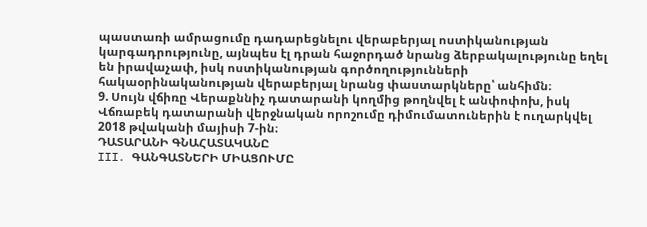պաստառի ամրացումը դադարեցնելու վերաբերյալ ոստիկանության կարգադրությունը, այնպես էլ դրան հաջորդած նրանց ձերբակալությունը եղել են իրավաչափ, իսկ ոստիկանության գործողությունների հակաօրինականության վերաբերյալ նրանց փաստարկները՝ անհիմն։
9. Սույն վճիռը Վերաքննիչ դատարանի կողմից թողնվել է անփոփոխ, իսկ Վճռաբեկ դատարանի վերջնական որոշումը դիմումատուներին է ուղարկվել 2018 թվականի մայիսի 7-ին։
ԴԱՏԱՐԱՆԻ ԳՆԱՀԱՏԱԿԱՆԸ
III․ ԳԱՆԳԱՏՆԵՐԻ ՄԻԱՑՈՒՄԸ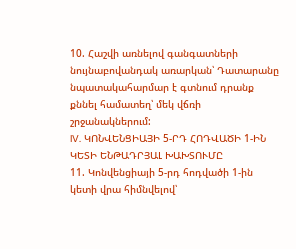10. Հաշվի առնելով գանգատների նույնաբովանդակ առարկան՝ Դատարանը նպատակահարմար է գտնում դրանք քննել համատեղ՝ մեկ վճռի շրջանակներում:
IV. ԿՈՆՎԵՆՑԻԱՅԻ 5-ՐԴ ՀՈԴՎԱԾԻ 1-ԻՆ ԿԵՏԻ ԵՆԹԱԴՐՅԱԼ ԽԱԽՏՈՒՄԸ
11. Կոնվենցիայի 5-րդ հոդվածի 1-ին կետի վրա հիմնվելով՝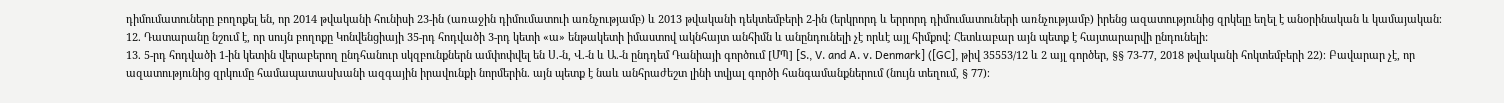դիմումատուները բողոքել են, որ 2014 թվականի հունիսի 23-ին (առաջին դիմումատուի առնչությամբ) և 2013 թվականի դեկտեմբերի 2-ին (երկրորդ և երրորդ դիմումատուների առնչությամբ) իրենց ազատությունից զրկելը եղել է անօրինական և կամայական։
12. Դատարանը նշում է, որ սույն բողոքը Կոնվենցիայի 35-րդ հոդվածի 3-րդ կետի «ա» ենթակետի իմաստով ակնհայտ անհիմն և անընդունելի չէ որևէ այլ հիմքով։ Հետևաբար այն պետք է հայտարարվի ընդունելի:
13. 5-րդ հոդվածի 1-ին կետին վերաբերող ընդհանուր սկզբունքներն ամփոփվել են Ս.-ն, Վ.-ն և Ա.-ն ընդդեմ Դանիայի գործում [ՄՊ] [S., V. and A. v. Denmark] ([GC], թիվ 35553/12 և 2 այլ գործեր, §§ 73-77, 2018 թվականի հոկտեմբերի 22)։ Բավարար չէ, որ ազատությունից զրկումը համապատասխանի ազգային իրավունքի նորմերին. այն պետք է նաև անհրաժեշտ լինի տվյալ գործի հանգամանքներում (նույն տեղում, § 77)։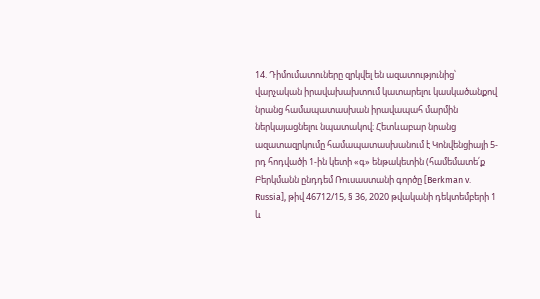14. Դիմումատուները զրկվել են ազատությունից՝ վարչական իրավախախտում կատարելու կասկածանքով նրանց համապատասխան իրավապահ մարմին ներկայացնելու նպատակով։ Հետևաբար նրանց ազատազրկումը համապատասխանում է Կոնվենցիայի 5-րդ հոդվածի 1-ին կետի «գ» ենթակետին (համեմատե՛ք Բերկմանն ընդդեմ Ռուսաստանի գործը [Berkman v. Russia], թիվ 46712/15, § 36, 2020 թվականի դեկտեմբերի 1 և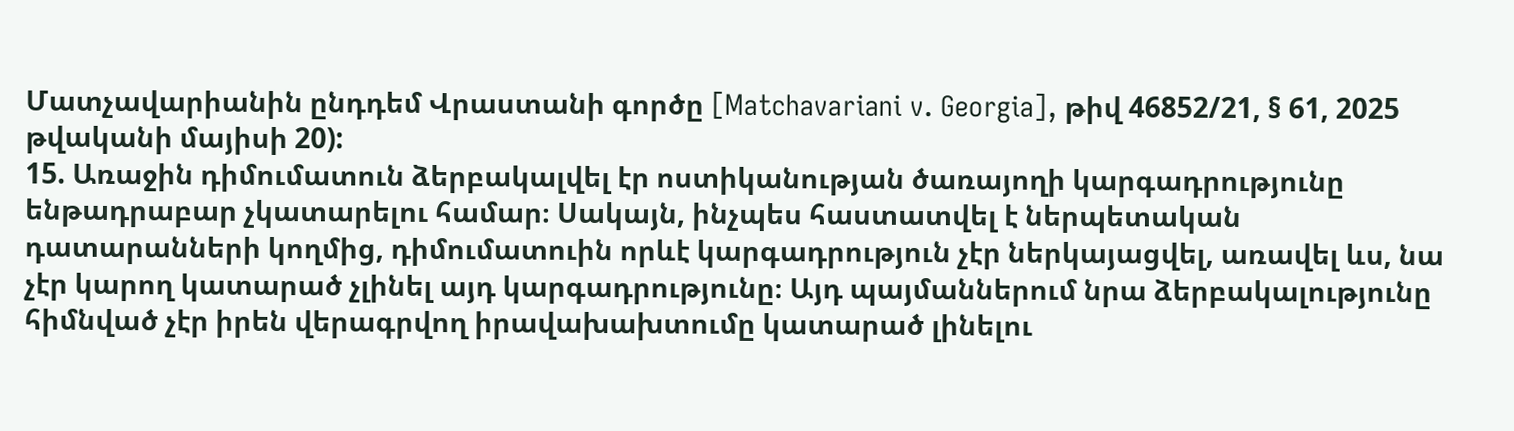Մատչավարիանին ընդդեմ Վրաստանի գործը [Matchavariani v. Georgia], թիվ 46852/21, § 61, 2025 թվականի մայիսի 20):
15. Առաջին դիմումատուն ձերբակալվել էր ոստիկանության ծառայողի կարգադրությունը ենթադրաբար չկատարելու համար։ Սակայն, ինչպես հաստատվել է ներպետական դատարանների կողմից, դիմումատուին որևէ կարգադրություն չէր ներկայացվել, առավել ևս, նա չէր կարող կատարած չլինել այդ կարգադրությունը։ Այդ պայմաններում նրա ձերբակալությունը հիմնված չէր իրեն վերագրվող իրավախախտումը կատարած լինելու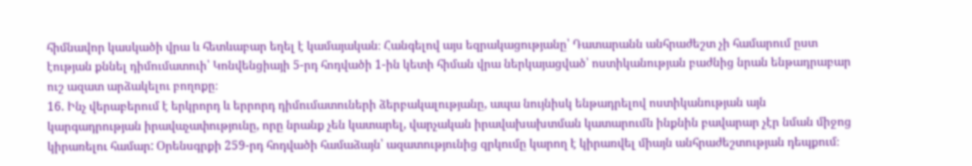հիմնավոր կասկածի վրա և հետևաբար եղել է կամայական։ Հանգելով այս եզրակացությանը՝ Դատարանն անհրաժեշտ չի համարում ըստ էության քննել դիմումատուի՝ Կոնվենցիայի 5-րդ հոդվածի 1-ին կետի հիման վրա ներկայացված՝ ոստիկանության բաժնից նրան ենթադրաբար ուշ ազատ արձակելու բողոքը։
16. Ինչ վերաբերում է երկրորդ և երրորդ դիմումատուների ձերբակալությանը, ապա նույնիսկ ենթադրելով ոստիկանության այն կարգադրության իրավաչափությունը, որը նրանք չեն կատարել, վարչական իրավախախտման կատարումն ինքնին բավարար չէր նման միջոց կիրառելու համար: Օրենսգրքի 259-րդ հոդվածի համաձայն՝ ազատությունից զրկումը կարող է կիրառվել միայն անհրաժեշտության դեպքում։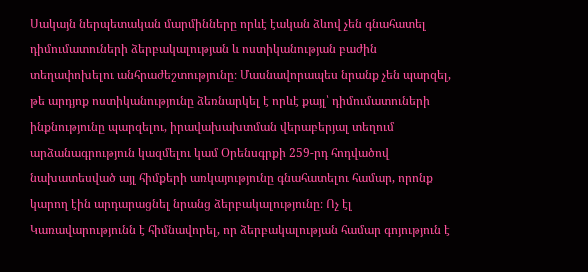Սակայն ներպետական մարմինները որևէ էական ձևով չեն գնահատել դիմումատուների ձերբակալության և ոստիկանության բաժին տեղափոխելու անհրաժեշտությունը։ Մասնավորապես նրանք չեն պարզել, թե արդյոք ոստիկանությունը ձեռնարկել է որևէ քայլ՝ դիմումատուների ինքնությունը պարզելու, իրավախախտման վերաբերյալ տեղում արձանագրություն կազմելու կամ Օրենսգրքի 259-րդ հոդվածով նախատեսված այլ հիմքերի առկայությունը գնահատելու համար, որոնք կարող էին արդարացնել նրանց ձերբակալությունը։ Ոչ էլ Կառավարությունն է հիմնավորել, որ ձերբակալության համար գոյություն է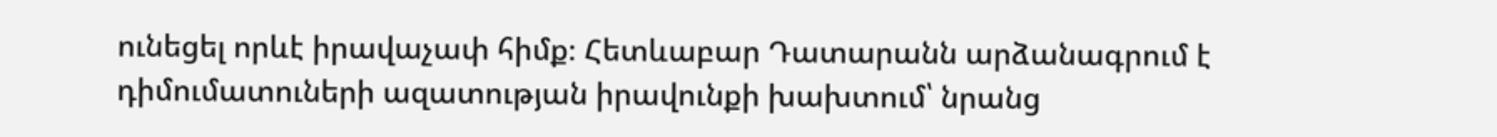ունեցել որևէ իրավաչափ հիմք։ Հետևաբար Դատարանն արձանագրում է դիմումատուների ազատության իրավունքի խախտում՝ նրանց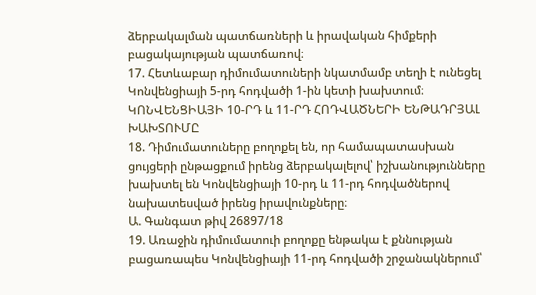ձերբակալման պատճառների և իրավական հիմքերի բացակայության պատճառով։
17. Հետևաբար դիմումատուների նկատմամբ տեղի է ունեցել Կոնվենցիայի 5-րդ հոդվածի 1-ին կետի խախտում։
ԿՈՆՎԵՆՑԻԱՅԻ 10-ՐԴ և 11-ՐԴ ՀՈԴՎԱԾՆԵՐԻ ԵՆԹԱԴՐՅԱԼ ԽԱԽՏՈՒՄԸ
18. Դիմումատուները բողոքել են, որ համապատասխան ցույցերի ընթացքում իրենց ձերբակալելով՝ իշխանությունները խախտել են Կոնվենցիայի 10-րդ և 11-րդ հոդվածներով նախատեսված իրենց իրավունքները։
Ա. Գանգատ թիվ 26897/18
19. Առաջին դիմումատուի բողոքը ենթակա է քննության բացառապես Կոնվենցիայի 11-րդ հոդվածի շրջանակներում՝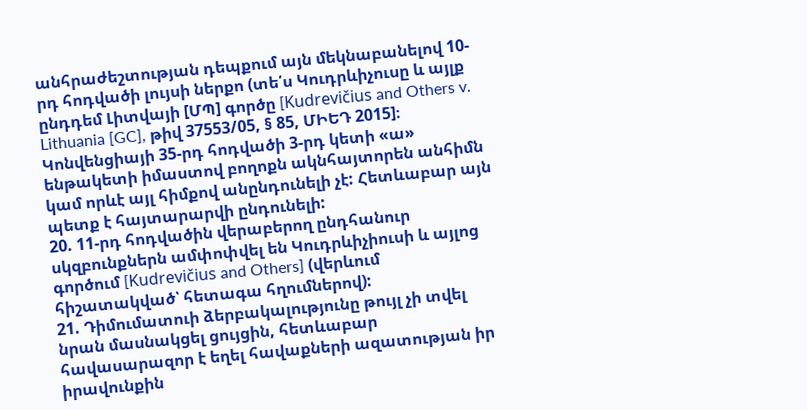անհրաժեշտության դեպքում այն մեկնաբանելով 10-րդ հոդվածի լույսի ներքո (տե՛ս Կուդրևիչուսը և այլք ընդդեմ Լիտվայի [ՄՊ] գործը [Kudrevičius and Others v. Lithuania [GC], թիվ 37553/05, § 85, ՄԻԵԴ 2015]։ Կոնվենցիայի 35-րդ հոդվածի 3-րդ կետի «ա» ենթակետի իմաստով բողոքն ակնհայտորեն անհիմն կամ որևէ այլ հիմքով անընդունելի չէ: Հետևաբար այն պետք է հայտարարվի ընդունելի:
20. 11-րդ հոդվածին վերաբերող ընդհանուր սկզբունքներն ամփոփվել են Կուդրևիչիուսի և այլոց գործում [Kudrevičius and Others] (վերևում հիշատակված՝ հետագա հղումներով):
21. Դիմումատուի ձերբակալությունը թույլ չի տվել նրան մասնակցել ցույցին, հետևաբար հավասարազոր է եղել հավաքների ազատության իր իրավունքին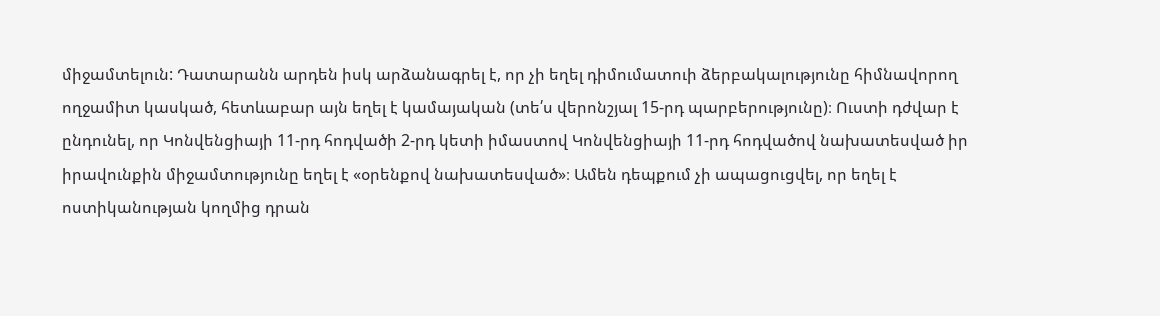միջամտելուն: Դատարանն արդեն իսկ արձանագրել է, որ չի եղել դիմումատուի ձերբակալությունը հիմնավորող ողջամիտ կասկած, հետևաբար այն եղել է կամայական (տե՛ս վերոնշյալ 15-րդ պարբերությունը)։ Ուստի դժվար է ընդունել, որ Կոնվենցիայի 11-րդ հոդվածի 2-րդ կետի իմաստով Կոնվենցիայի 11-րդ հոդվածով նախատեսված իր իրավունքին միջամտությունը եղել է «օրենքով նախատեսված»։ Ամեն դեպքում չի ապացուցվել, որ եղել է ոստիկանության կողմից դրան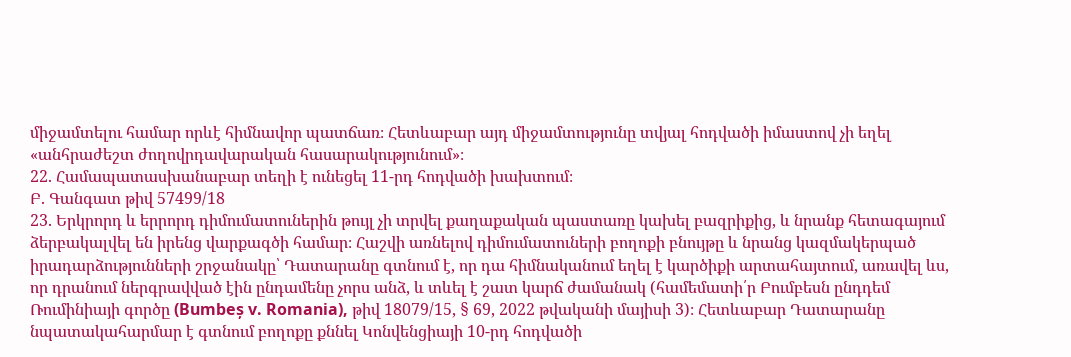միջամտելու համար որևէ հիմնավոր պատճառ։ Հետևաբար այդ միջամտությունը տվյալ հոդվածի իմաստով չի եղել «անհրաժեշտ ժողովրդավարական հասարակությունում»։
22. Համապատասխանաբար տեղի է ունեցել 11-րդ հոդվածի խախտում։
Բ. Գանգատ թիվ 57499/18
23. Երկրորդ և երրորդ դիմումատուներին թույլ չի տրվել քաղաքական պաստառը կախել բազրիքից, և նրանք հետագայում ձերբակալվել են իրենց վարքագծի համար։ Հաշվի առնելով դիմումատուների բողոքի բնույթը և նրանց կազմակերպած իրադարձությունների շրջանակը՝ Դատարանը գտնում է, որ դա հիմնականում եղել է կարծիքի արտահայտում, առավել ևս, որ դրանում ներգրավված էին ընդամենը չորս անձ, և տևել է շատ կարճ ժամանակ (համեմատի՛ր Բումբեսն ընդդեմ Ռումինիայի գործը (Bumbeș v. Romania), թիվ 18079/15, § 69, 2022 թվականի մայիսի 3)։ Հետևաբար Դատարանը նպատակահարմար է գտնում բողոքը քննել Կոնվենցիայի 10-րդ հոդվածի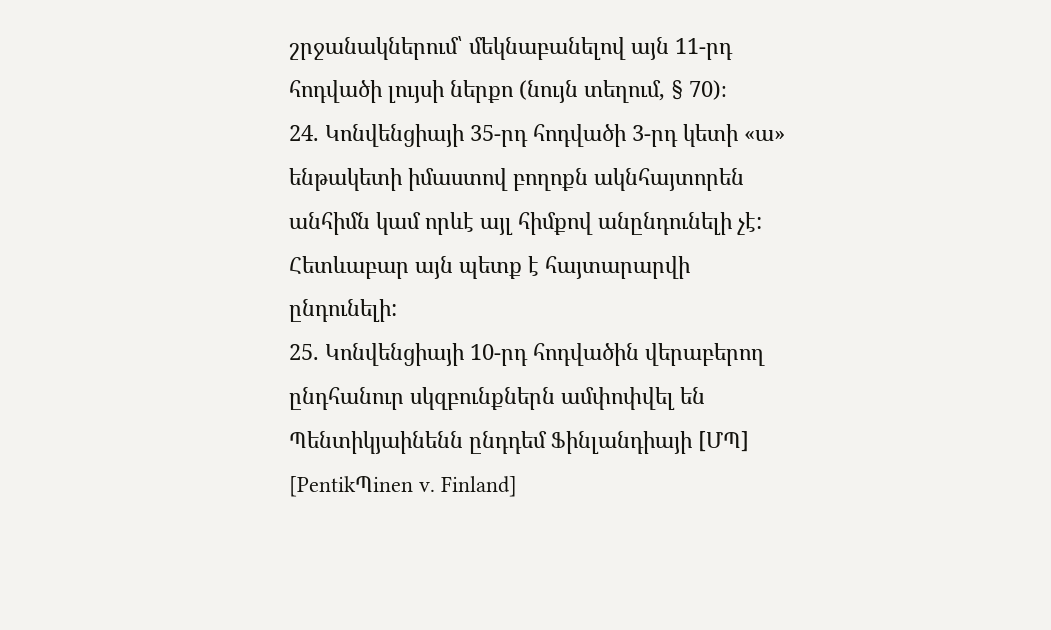շրջանակներում՝ մեկնաբանելով այն 11-րդ հոդվածի լույսի ներքո (նույն տեղում, § 70)։
24. Կոնվենցիայի 35-րդ հոդվածի 3-րդ կետի «ա» ենթակետի իմաստով բողոքն ակնհայտորեն անհիմն կամ որևէ այլ հիմքով անընդունելի չէ: Հետևաբար այն պետք է հայտարարվի ընդունելի:
25. Կոնվենցիայի 10-րդ հոդվածին վերաբերող ընդհանուր սկզբունքներն ամփոփվել են Պենտիկյաինենն ընդդեմ Ֆինլանդիայի [ՄՊ] [PentikՊinen v. Finland]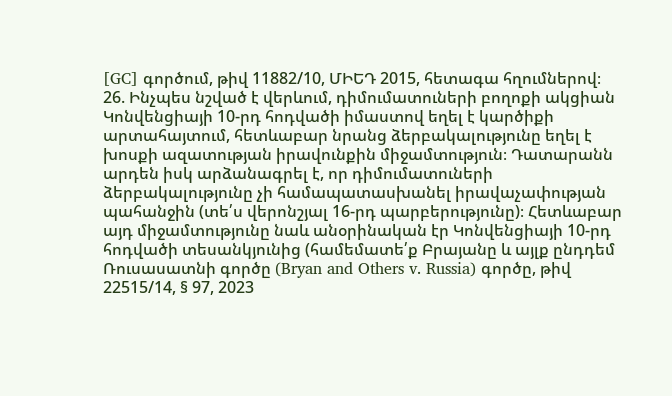[GC] գործում, թիվ 11882/10, ՄԻԵԴ 2015, հետագա հղումներով։
26. Ինչպես նշված է վերևում, դիմումատուների բողոքի ակցիան Կոնվենցիայի 10-րդ հոդվածի իմաստով եղել է կարծիքի արտահայտում, հետևաբար նրանց ձերբակալությունը եղել է խոսքի ազատության իրավունքին միջամտություն։ Դատարանն արդեն իսկ արձանագրել է, որ դիմումատուների ձերբակալությունը չի համապատասխանել իրավաչափության պահանջին (տե՛ս վերոնշյալ 16-րդ պարբերությունը)։ Հետևաբար այդ միջամտությունը նաև անօրինական էր Կոնվենցիայի 10-րդ հոդվածի տեսանկյունից (համեմատե՛ք Բրայանը և այլք ընդդեմ Ռուսասատնի գործը (Bryan and Others v. Russia) գործը, թիվ 22515/14, § 97, 2023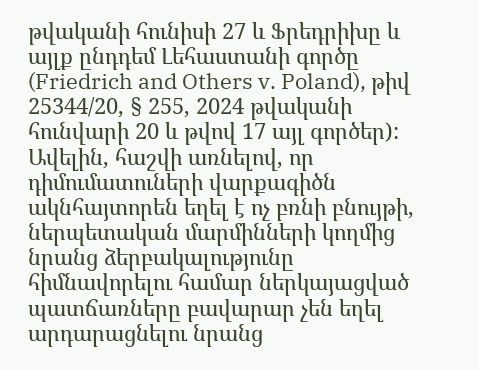թվականի հունիսի 27 և Ֆրեդրիխը և այլք ընդդեմ Լեհաստանի գործը (Friedrich and Others v. Poland), թիվ 25344/20, § 255, 2024 թվականի հունվարի 20 և թվով 17 այլ գործեր): Ավելին, հաշվի առնելով, որ դիմումատուների վարքագիծն ակնհայտորեն եղել է ոչ բռնի բնույթի, ներպետական մարմինների կողմից նրանց ձերբակալությունը հիմնավորելու համար ներկայացված պատճառները բավարար չեն եղել արդարացնելու նրանց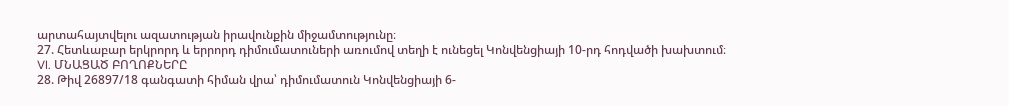արտահայտվելու ազատության իրավունքին միջամտությունը։
27. Հետևաբար երկրորդ և երրորդ դիմումատուների առումով տեղի է ունեցել Կոնվենցիայի 10-րդ հոդվածի խախտում։
VI. ՄՆԱՑԱԾ ԲՈՂՈՔՆԵՐԸ
28. Թիվ 26897/18 գանգատի հիման վրա՝ դիմումատուն Կոնվենցիայի 6-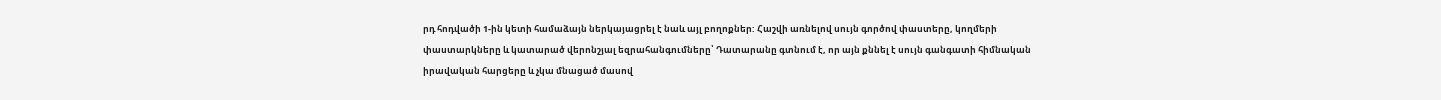րդ հոդվածի 1-ին կետի համաձայն ներկայացրել է նաև այլ բողոքներ: Հաշվի առնելով սույն գործով փաստերը, կողմերի փաստարկները և կատարած վերոնշյալ եզրահանգումները՝ Դատարանը գտնում է, որ այն քննել է սույն գանգատի հիմնական իրավական հարցերը և չկա մնացած մասով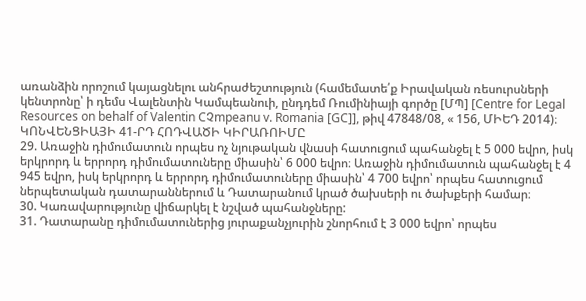առանձին որոշում կայացնելու անհրաժեշտություն (համեմատե՛ք Իրավական ռեսուրսների կենտրոնը՝ ի դեմս Վալենտին Կամպեանուի, ընդդեմ Ռումինիայի գործը [ՄՊ] [Centre for Legal Resources on behalf of Valentin CՉmpeanu v. Romania [GC]], թիվ 47848/08, « 156, ՄԻԵԴ 2014)։
ԿՈՆՎԵՆՑԻԱՅԻ 41-ՐԴ ՀՈԴՎԱԾԻ ԿԻՐԱՌՈԻՄԸ
29. Առաջին դիմումատուն որպես ոչ նյութական վնասի հատուցում պահանջել է 5 000 եվրո, իսկ երկրորդ և երրորդ դիմումատուները միասին՝ 6 000 եվրո։ Առաջին դիմումատուն պահանջել է 4 945 եվրո, իսկ երկրորդ և երրորդ դիմումատուները միասին՝ 4 700 եվրո՝ որպես հատուցում ներպետական դատարաններում և Դատարանում կրած ծախսերի ու ծախքերի համար։
30. Կառավարությունը վիճարկել է նշված պահանջները:
31. Դատարանը դիմումատուներից յուրաքանչյուրին շնորհում է 3 000 եվրո՝ որպես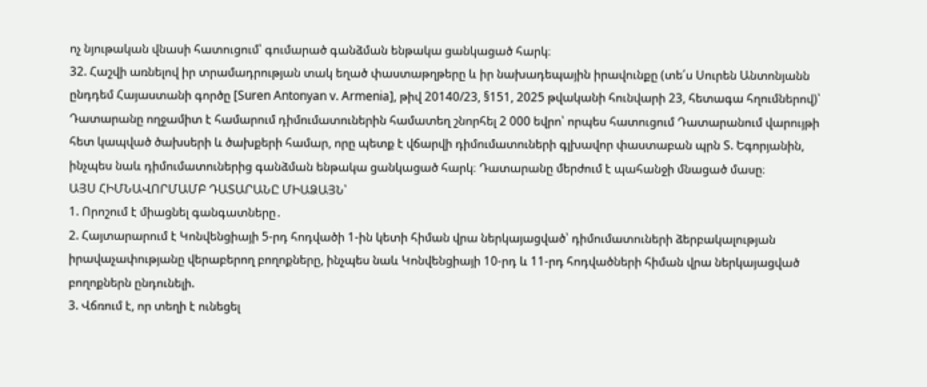ոչ նյութական վնասի հատուցում՝ գումարած գանձման ենթակա ցանկացած հարկ։
32. Հաշվի առնելով իր տրամադրության տակ եղած փաստաթղթերը և իր նախադեպային իրավունքը (տե՛ս Սուրեն Անտոնյանն ընդդեմ Հայաստանի գործը [Suren Antonyan v. Armenia], թիվ 20140/23, §151, 2025 թվականի հունվարի 23, հետագա հղումներով)՝ Դատարանը ողջամիտ է համարում դիմումատուներին համատեղ շնորհել 2 000 եվրո՝ որպես հատուցում Դատարանում վարույթի հետ կապված ծախսերի և ծախքերի համար, որը պետք է վճարվի դիմումատուների գլխավոր փաստաբան պրն Տ. Եգորյանին, ինչպես նաև դիմումատուներից գանձման ենթակա ցանկացած հարկ։ Դատարանը մերժում է պահանջի մնացած մասը։
ԱՅՍ ՀԻՄՆԱՎՈՐՄԱՄԲ ԴԱՏԱՐԱՆԸ ՄԻԱՁԱՅՆ՝
1. Որոշում է միացնել գանգատները․
2. Հայտարարում է Կոնվենցիայի 5-րդ հոդվածի 1-ին կետի հիման վրա ներկայացված՝ դիմումատուների ձերբակալության իրավաչափությանը վերաբերող բողոքները, ինչպես նաև Կոնվենցիայի 10-րդ և 11-րդ հոդվածների հիման վրա ներկայացված բողոքներն ընդունելի.
3. Վճռում է, որ տեղի է ունեցել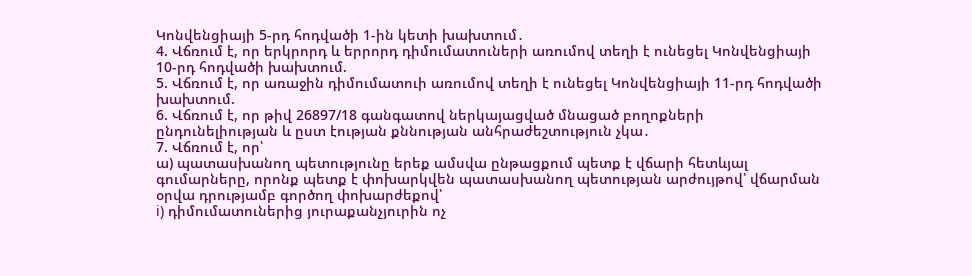Կոնվենցիայի 5-րդ հոդվածի 1-ին կետի խախտում․
4. Վճռում է, որ երկրորդ և երրորդ դիմումատուների առումով տեղի է ունեցել Կոնվենցիայի 10-րդ հոդվածի խախտում.
5. Վճռում է, որ առաջին դիմումատուի առումով տեղի է ունեցել Կոնվենցիայի 11-րդ հոդվածի խախտում.
6. Վճռում է, որ թիվ 26897/18 գանգատով ներկայացված մնացած բողոքների ընդունելիության և ըստ էության քննության անհրաժեշտություն չկա․
7. Վճռում է, որ՝
ա) պատասխանող պետությունը երեք ամսվա ընթացքում պետք է վճարի հետևյալ գումարները, որոնք պետք է փոխարկվեն պատասխանող պետության արժույթով՝ վճարման օրվա դրությամբ գործող փոխարժեքով՝
i) դիմումատուներից յուրաքանչյուրին ոչ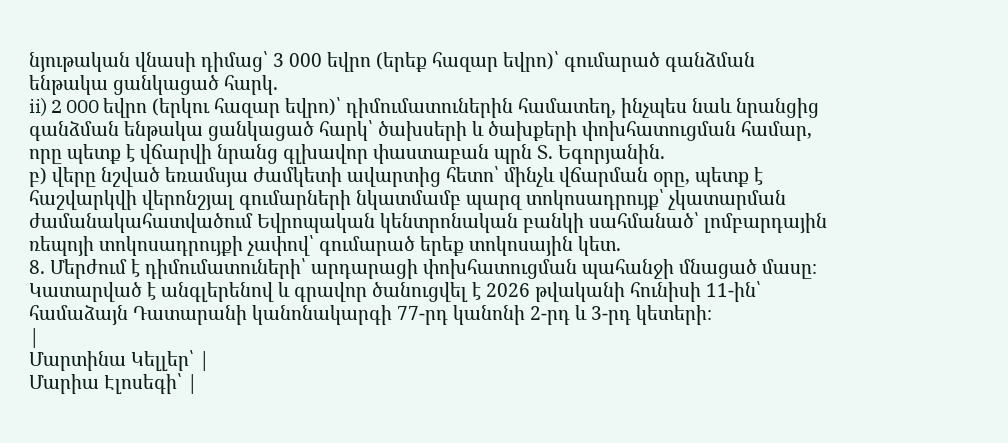նյութական վնասի դիմաց՝ 3 000 եվրո (երեք հազար եվրո)՝ գումարած գանձման ենթակա ցանկացած հարկ.
ii) 2 000 եվրո (երկու հազար եվրո)՝ դիմումատուներին համատեղ, ինչպես նաև նրանցից գանձման ենթակա ցանկացած հարկ՝ ծախսերի և ծախքերի փոխհատուցման համար, որը պետք է վճարվի նրանց գլխավոր փաստաբան պրն Տ. Եգորյանին.
բ) վերը նշված եռամսյա ժամկետի ավարտից հետո՝ մինչև վճարման օրը, պետք է հաշվարկվի վերոնշյալ գումարների նկատմամբ պարզ տոկոսադրույք՝ չկատարման ժամանակահատվածում Եվրոպական կենտրոնական բանկի սահմանած՝ լոմբարդային ռեպոյի տոկոսադրույքի չափով՝ գումարած երեք տոկոսային կետ.
8. Մերժում է դիմումատուների՝ արդարացի փոխհատուցման պահանջի մնացած մասը։
Կատարված է անգլերենով և գրավոր ծանուցվել է 2026 թվականի հունիսի 11-ին՝ համաձայն Դատարանի կանոնակարգի 77-րդ կանոնի 2-րդ և 3-րդ կետերի։
|
Մարտինա Կելլեր՝ |
Մարիա Էլոսեգի՝ |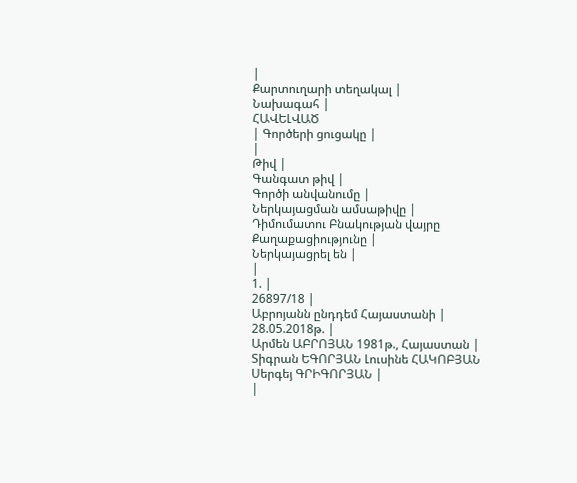|
Քարտուղարի տեղակալ |
Նախագահ |
ՀԱՎԵԼՎԱԾ
| Գործերի ցուցակը |
|
Թիվ |
Գանգատ թիվ |
Գործի անվանումը |
Ներկայացման ամսաթիվը |
Դիմումատու Բնակության վայրը Քաղաքացիությունը |
Ներկայացրել են |
|
1. |
26897/18 |
Աբրոյանն ընդդեմ Հայաստանի |
28.05.2018թ. |
Արմեն ԱԲՐՈՅԱՆ 1981թ., Հայաստան |
Տիգրան ԵԳՈՐՅԱՆ Լուսինե ՀԱԿՈԲՅԱՆ Սերգեյ ԳՐԻԳՈՐՅԱՆ |
|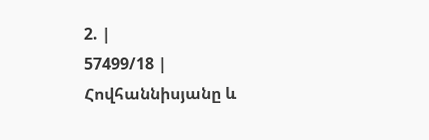2. |
57499/18 |
Հովհաննիսյանը և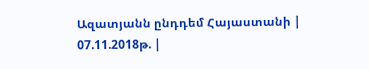Ազատյանն ընդդեմ Հայաստանի |
07.11.2018թ. |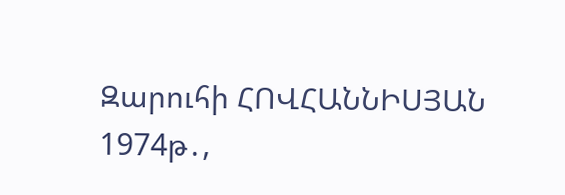Զարուհի ՀՈՎՀԱՆՆԻՍՅԱՆ 1974թ․,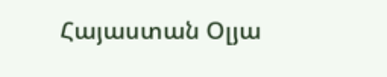Հայաստան Օլյա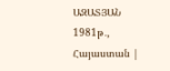ԱԶԱՏՅԱՆ 1981թ․, Հայաստան |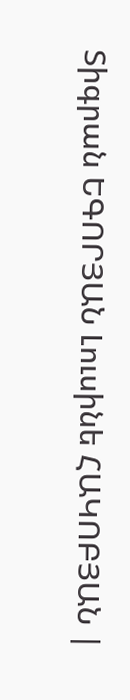Տիգրան ԵԳՈՐՅԱՆ Լուսինե ՀԱԿՈԲՅԱՆ |